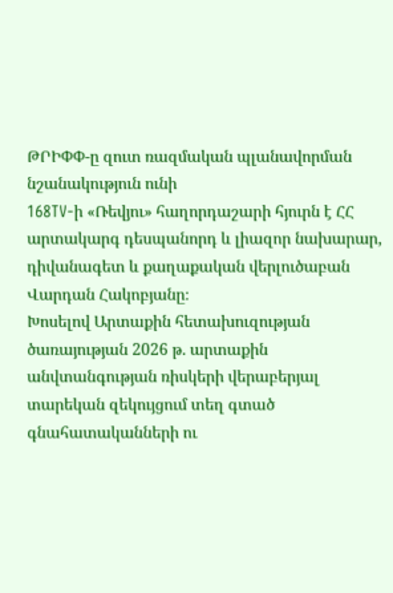ԹՐԻՓՓ-ը զուտ ռազմական պլանավորման նշանակություն ունի
168TV-ի «Ռեվյու» հաղորդաշարի հյուրն է ՀՀ արտակարգ դեսպանորդ և լիազոր նախարար, դիվանագետ և քաղաքական վերլուծաբան Վարդան Հակոբյանը։
Խոսելով Արտաքին հետախուզության ծառայության 2026 թ. արտաքին անվտանգության ռիսկերի վերաբերյալ տարեկան զեկույցում տեղ գտած գնահատականների ու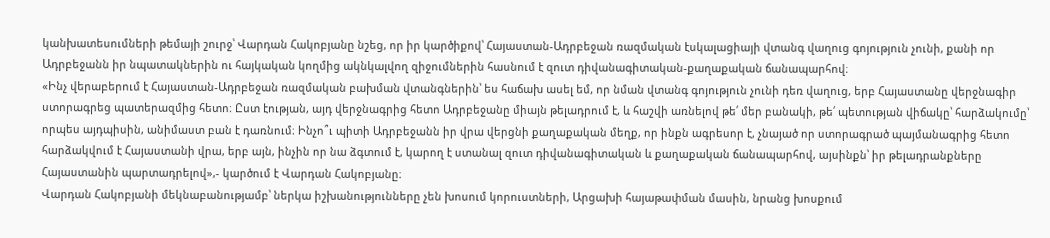կանխատեսումների թեմայի շուրջ՝ Վարդան Հակոբյանը նշեց, որ իր կարծիքով՝ Հայաստան-Ադրբեջան ռազմական էսկալացիայի վտանգ վաղուց գոյություն չունի, քանի որ Ադրբեջանն իր նպատակներին ու հայկական կողմից ակնկալվող զիջումներին հասնում է զուտ դիվանագիտական-քաղաքական ճանապարհով։
«Ինչ վերաբերում է Հայաստան-Ադրբեջան ռազմական բախման վտանգներին՝ ես հաճախ ասել եմ, որ նման վտանգ գոյություն չունի դեռ վաղուց, երբ Հայաստանը վերջնագիր ստորագրեց պատերազմից հետո։ Ըստ էության, այդ վերջնագրից հետո Ադրբեջանը միայն թելադրում է, և հաշվի առնելով թե՛ մեր բանակի, թե՛ պետության վիճակը՝ հարձակումը՝ որպես այդպիսին, անիմաստ բան է դառնում։ Ինչո՞ւ պիտի Ադրբեջանն իր վրա վերցնի քաղաքական մեղք, որ ինքն ագրեսոր է, չնայած որ ստորագրած պայմանագրից հետո հարձակվում է Հայաստանի վրա, երբ այն, ինչին որ նա ձգտում է, կարող է ստանալ զուտ դիվանագիտական և քաղաքական ճանապարհով, այսինքն՝ իր թելադրանքները Հայաստանին պարտադրելով»,- կարծում է Վարդան Հակոբյանը։
Վարդան Հակոբյանի մեկնաբանությամբ՝ ներկա իշխանությունները չեն խոսում կորուստների, Արցախի հայաթափման մասին, նրանց խոսքում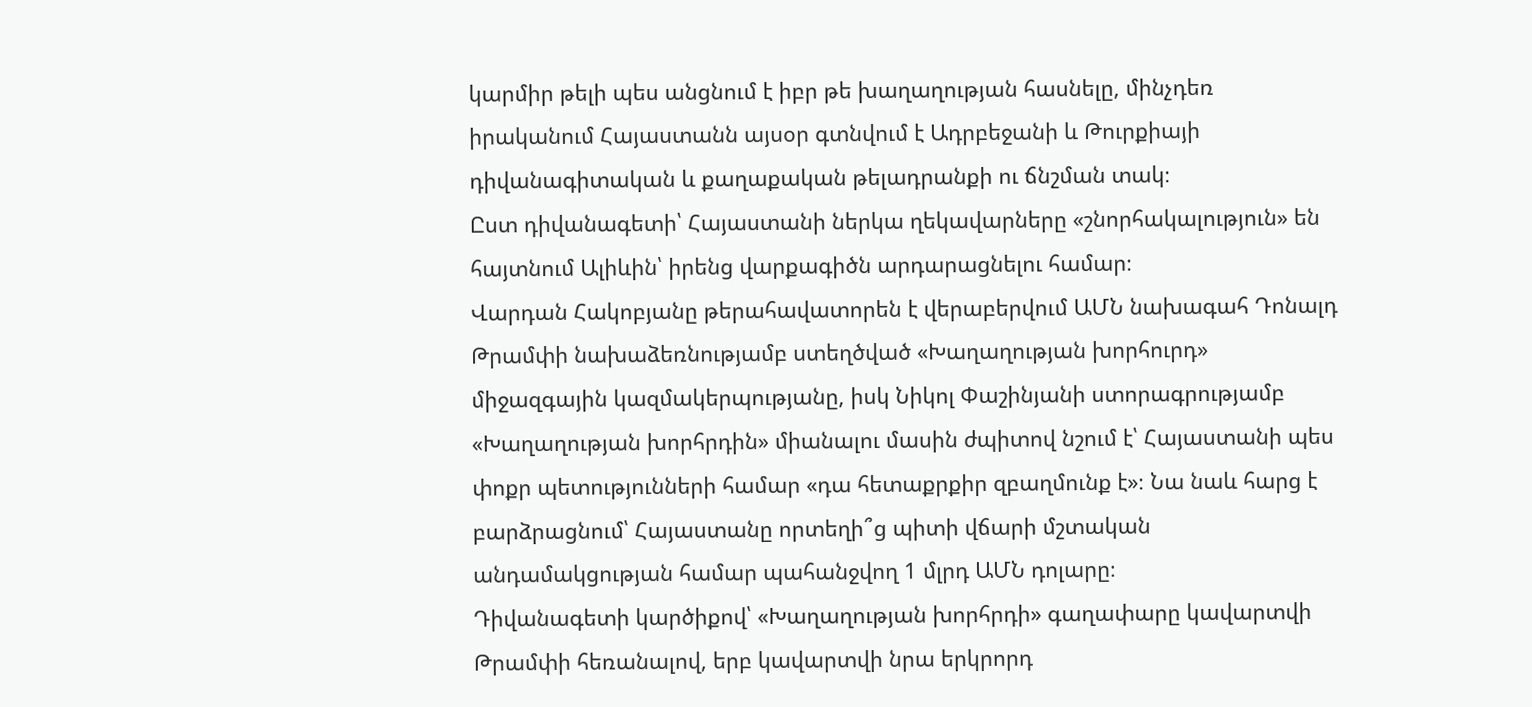կարմիր թելի պես անցնում է իբր թե խաղաղության հասնելը, մինչդեռ իրականում Հայաստանն այսօր գտնվում է Ադրբեջանի և Թուրքիայի դիվանագիտական և քաղաքական թելադրանքի ու ճնշման տակ։
Ըստ դիվանագետի՝ Հայաստանի ներկա ղեկավարները «շնորհակալություն» են հայտնում Ալիևին՝ իրենց վարքագիծն արդարացնելու համար։
Վարդան Հակոբյանը թերահավատորեն է վերաբերվում ԱՄՆ նախագահ Դոնալդ Թրամփի նախաձեռնությամբ ստեղծված «Խաղաղության խորհուրդ» միջազգային կազմակերպությանը, իսկ Նիկոլ Փաշինյանի ստորագրությամբ «Խաղաղության խորհրդին» միանալու մասին ժպիտով նշում է՝ Հայաստանի պես փոքր պետությունների համար «դա հետաքրքիր զբաղմունք է»։ Նա նաև հարց է բարձրացնում՝ Հայաստանը որտեղի՞ց պիտի վճարի մշտական անդամակցության համար պահանջվող 1 մլրդ ԱՄՆ դոլարը։
Դիվանագետի կարծիքով՝ «Խաղաղության խորհրդի» գաղափարը կավարտվի Թրամփի հեռանալով, երբ կավարտվի նրա երկրորդ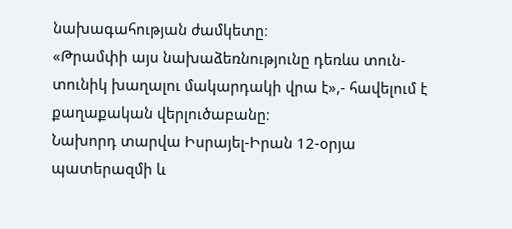նախագահության ժամկետը։
«Թրամփի այս նախաձեռնությունը դեռևս տուն-տունիկ խաղալու մակարդակի վրա է»,- հավելում է քաղաքական վերլուծաբանը։
Նախորդ տարվա Իսրայել-Իրան 12-օրյա պատերազմի և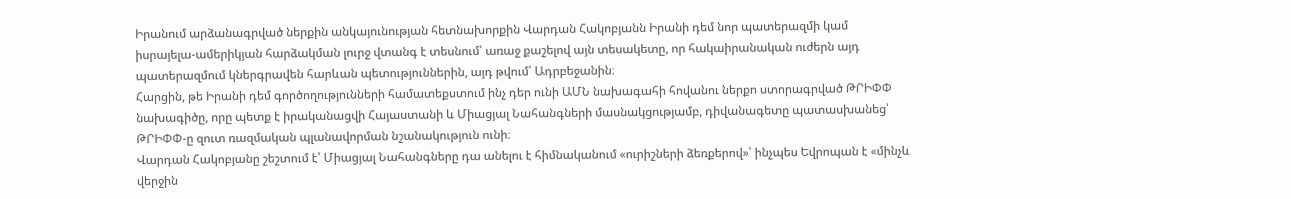Իրանում արձանագրված ներքին անկայունության հետնախորքին Վարդան Հակոբյանն Իրանի դեմ նոր պատերազմի կամ իսրայելա-ամերիկյան հարձակման լուրջ վտանգ է տեսնում՝ առաջ քաշելով այն տեսակետը, որ հակաիրանական ուժերն այդ պատերազմում կներգրավեն հարևան պետություններին, այդ թվում՝ Ադրբեջանին։
Հարցին, թե Իրանի դեմ գործողությունների համատեքստում ինչ դեր ունի ԱՄՆ նախագահի հովանու ներքո ստորագրված ԹՐԻՓՓ նախագիծը, որը պետք է իրականացվի Հայաստանի և Միացյալ Նահանգների մասնակցությամբ, դիվանագետը պատասխանեց՝ ԹՐԻՓՓ-ը զուտ ռազմական պլանավորման նշանակություն ունի։
Վարդան Հակոբյանը շեշտում է՝ Միացյալ Նահանգները դա անելու է հիմնականում «ուրիշների ձեռքերով»՝ ինչպես Եվրոպան է «մինչև վերջին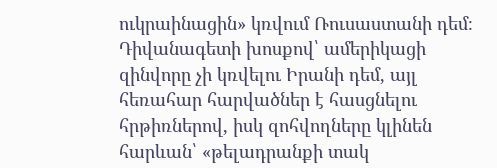ուկրաինացին» կռվում Ռուսաստանի դեմ։
Դիվանագետի խոսքով՝ ամերիկացի զինվորը չի կռվելու Իրանի դեմ, այլ հեռահար հարվածներ է հասցնելու հրթիռներով, իսկ զոհվողները կլինեն հարևան՝ «թելադրանքի տակ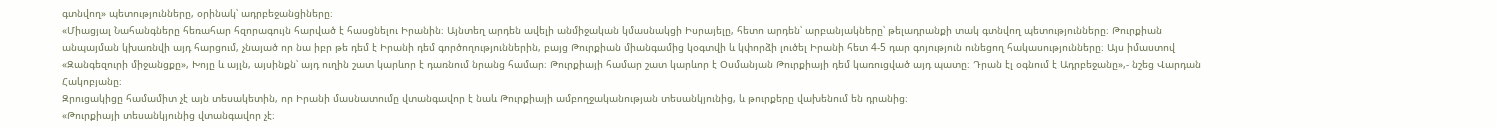գտնվող» պետությունները, օրինակ՝ ադրբեջանցիները։
«Միացյալ Նահանգները հեռահար հզորագույն հարված է հասցնելու Իրանին։ Այնտեղ արդեն ավելի անմիջական կմասնակցի Իսրայելը, հետո արդեն՝ արբանյակները՝ թելադրանքի տակ գտնվող պետությունները։ Թուրքիան անպայման կխառնվի այդ հարցում, չնայած որ նա իբր թե դեմ է Իրանի դեմ գործողություններին, բայց Թուրքիան միանգամից կօգտվի և կփորձի լուծել Իրանի հետ 4-5 դար գոյություն ունեցող հակասությունները։ Այս իմաստով «Զանգեզուրի միջանցքը», Խոյը և այլն, այսինքն՝ այդ ուղին շատ կարևոր է դառնում նրանց համար։ Թուրքիայի համար շատ կարևոր է Օսմանյան Թուրքիայի դեմ կառուցված այդ պատը։ Դրան էլ օգնում է Ադրբեջանը»,- նշեց Վարդան Հակոբյանը։
Զրուցակիցը համամիտ չէ այն տեսակետին, որ Իրանի մասնատումը վտանգավոր է նաև Թուրքիայի ամբողջականության տեսանկյունից, և թուրքերը վախենում են դրանից։
«Թուրքիայի տեսանկյունից վտանգավոր չէ։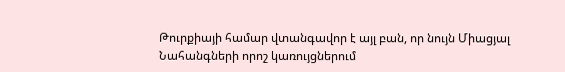Թուրքիայի համար վտանգավոր է այլ բան, որ նույն Միացյալ Նահանգների որոշ կառույցներում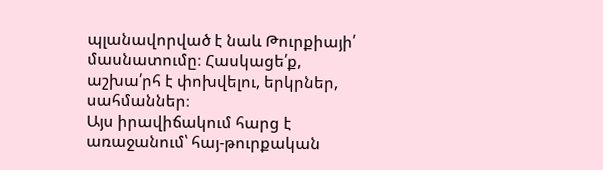պլանավորված է նաև Թուրքիայի՛ մասնատումը։ Հասկացե՛ք, աշխա՛րհ է փոխվելու, երկրներ, սահմաններ։
Այս իրավիճակում հարց է առաջանում՝ հայ-թուրքական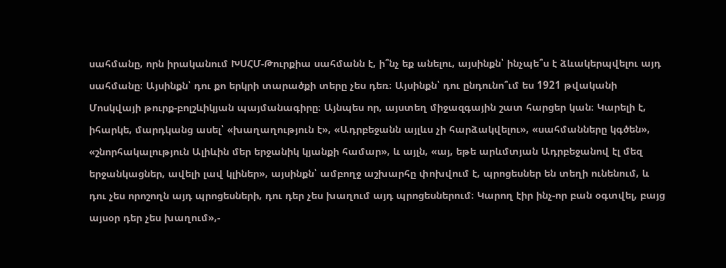սահմանը, որն իրականում ԽՍՀՄ-Թուրքիա սահմանն է, ի՞նչ եք անելու, այսինքն՝ ինչպե՞ս է ձևակերպվելու այդ սահմանը։ Այսինքն՝ դու քո երկրի տարածքի տերը չես դեռ։ Այսինքն՝ դու ընդունո՞ւմ ես 1921 թվականի Մոսկվայի թուրք-բոլշևիկյան պայմանագիրը։ Այնպես որ, այստեղ միջազգային շատ հարցեր կան։ Կարելի է, իհարկե, մարդկանց ասել՝ «խաղաղություն է», «Ադրբեջանն այլևս չի հարձակվելու», «սահմանները կգծեն», «շնորհակալություն Ալիևին մեր երջանիկ կյանքի համար», և այլն, «այ, եթե արևմտյան Ադրբեջանով էլ մեզ երջանկացներ, ավելի լավ կլիներ», այսինքն՝ ամբողջ աշխարհը փոխվում է, պրոցեսներ են տեղի ունենում, և դու չես որոշողն այդ պրոցեսների, դու դեր չես խաղում այդ պրոցեսներում։ Կարող էիր ինչ-որ բան օգտվել, բայց այսօր դեր չես խաղում»,-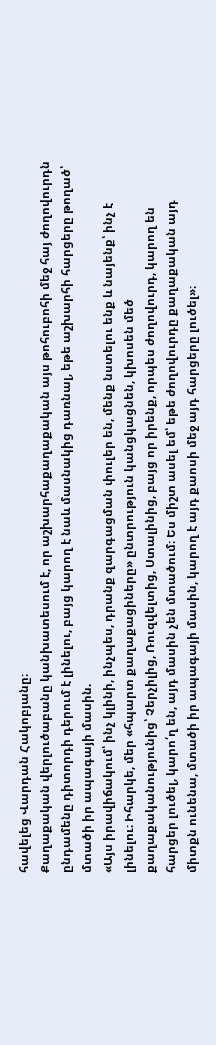հավելեց Վարդան Հակոբյանը։
Քաղաքական վերլուծաբանը կանխատեսում է, որ աշխարհաքաղաքական այս թոհուբոհի մեջ հայ ժողովուրդն ընդամենը դիտորդի դերում է լինելու, բայց կարող է նաև մասնակից դառնալ, եթե աշխարհի հարցերը թողած՝ մտածի իր ապագայի մասին.
«Այս իրավիճակում՝ ինչ կլինի, ինչպես, դրանք զարգացման փուլեր են, մենք նստելու ենք և նայենք՝ ինչ է լինելու։ Իհարկե, մեր «հպարտ քաղաքացիները» ընտրություն կանցկացնեն, կխոսեն մեծ քաղաքականությունից՝ Չերչիլից, Ռուզվելտից, Ստալինից, բայց որ իրենք, որպես ժողովուրդ, կարող են հարցեր լուծել, կարո՛ղ են, այդ մասին չեն մտածում։ Ես միշտ ասել եմ՝ եթե ժողովուրդը քաղաքական այդ միտքն ունենա, մտածի իր ապագայի մասին, կարող է այդ քաոսի մեջ այդ հարցերը լուծել»։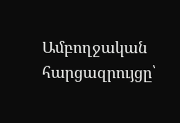Ամբողջական հարցազրույցը՝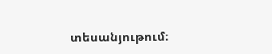տեսանյութում։